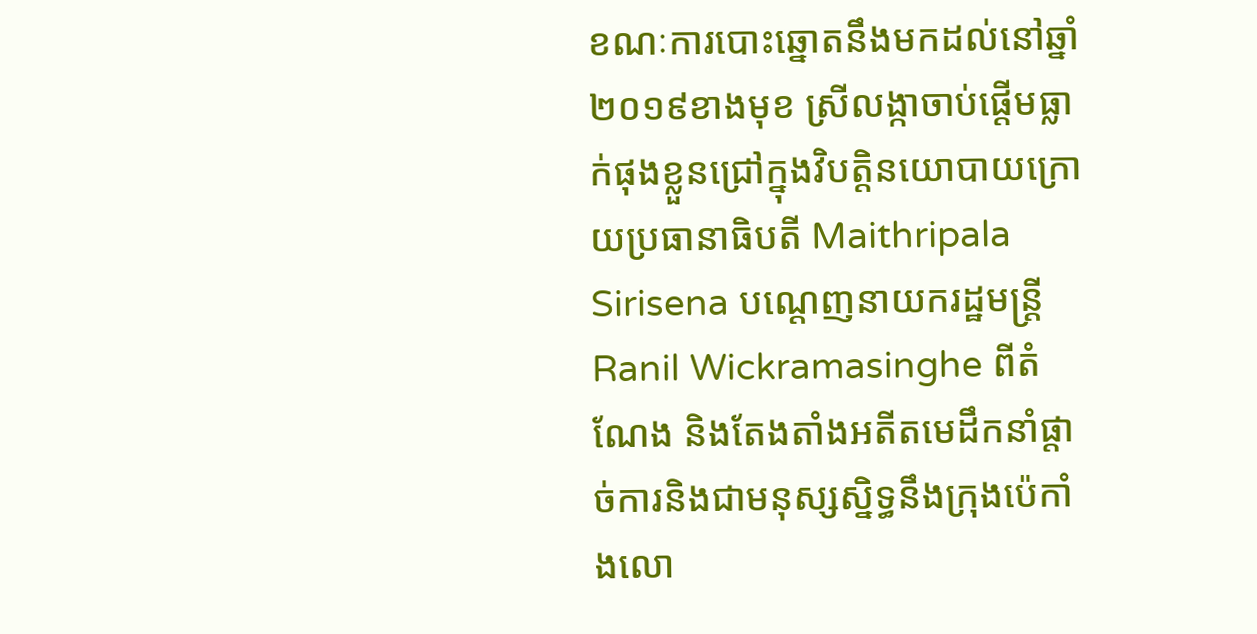ខណៈការបោះឆ្នោតនឹងមកដល់នៅឆ្នាំ ២០១៩ខាងមុខ ស្រីលង្កាចាប់ផ្តើមធ្លាក់ផុងខ្លួនជ្រៅក្នុងវិបត្តិនយោបាយក្រោយប្រធានាធិបតី Maithripala Sirisena បណ្តេញនាយករដ្ឋមន្ត្រី Ranil Wickramasinghe ពីតំណែង និងតែងតាំងអតីតមេដឹកនាំផ្តាច់ការនិងជាមនុស្សស្និទ្ធនឹងក្រុងប៉េកាំងលោ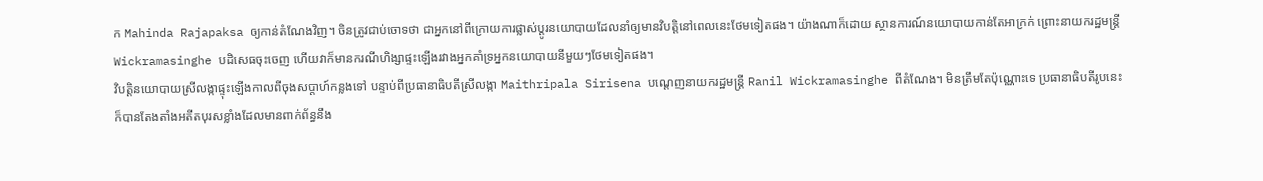ក Mahinda Rajapaksa ឲ្យកាន់តំណែងវិញ។ ចិនត្រូវជាប់ចោទថា ជាអ្នកនៅពីក្រោយការផ្លាស់ប្តូរនយោបាយដែលនាំឲ្យមានវិបត្តិនៅពេលនេះថែមទៀតផង។ យ៉ាងណាក៏ដោយ ស្ថានការណ៍នយោបាយកាន់តែអាក្រក់ ព្រោះនាយករដ្ឋមន្ត្រី Wickramasinghe បដិសេធចុះចេញ ហើយវាក៏មានករណីហិង្សាផ្ទះឡើងរវាងអ្នកគាំទ្រអ្នកនយោបាយនីមួយៗថែមទៀតផង។
វិបត្តិនយោបាយស្រីលង្កាផ្ទុះឡើងកាលពីចុងសប្តាហ៍កន្លងទៅ បន្ទាប់ពីប្រធានាធិបតីស្រីលង្កា Maithripala Sirisena បណ្តេញនាយករដ្ឋមន្ត្រី Ranil Wickramasinghe ពីតំណែង។ មិនត្រឹមតែប៉ុណ្ណោះទេ ប្រធានាធិបតីរូបនេះក៏បានតែងតាំងអតីតបុរសខ្លាំងដែលមានពាក់ព័ន្ធនឹង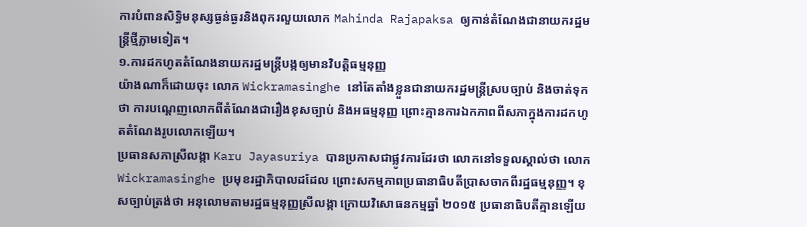ការបំពានសិទ្ធិមនុស្សធ្ងន់ធ្ងរនិងពុករលួយលោក Mahinda Rajapaksa ឲ្យកាន់តំណែងជានាយករដ្ឋមន្ត្រីថ្មីភ្លាមទៀត។
១.ការដកហូតតំណែងនាយករដ្ឋមន្ត្រីបង្កឲ្យមានវិបត្តិធម្មនុញ្ញ
យ៉ាងណាក៏ដោយចុះ លោក Wickramasinghe នៅតែតាំងខ្លួនជានាយករដ្ឋមន្ត្រីស្របច្បាប់ និងចាត់ទុកថា ការបណ្តេញលោកពីតំណែងជារឿងខុសច្បាប់ និងអធម្មនុញ្ញ ព្រោះគ្មានការឯកភាពពីសភាក្នុងការដកហូតតំណែងរូបលោកឡើយ។
ប្រធានសភាស្រីលង្កា Karu Jayasuriya បានប្រកាសជាផ្លូវការដែរថា លោកនៅទទួលស្គាល់ថា លោក Wickramasinghe ប្រមុខរដ្ឋាភិបាលដដែល ព្រោះសកម្មភាពប្រធានាធិបតីប្រាសចាកពីរដ្ឋធម្មនុញ្ញ។ ខុសច្បាប់ត្រង់ថា អនុលោមតាមរដ្ឋធម្មនុញ្ញស្រីលង្កា ក្រោយវិសោធនកម្មឆ្នាំ ២០១៥ ប្រធានាធិបតីគ្មានឡើយ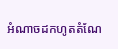អំណាចដកហូតតំណែ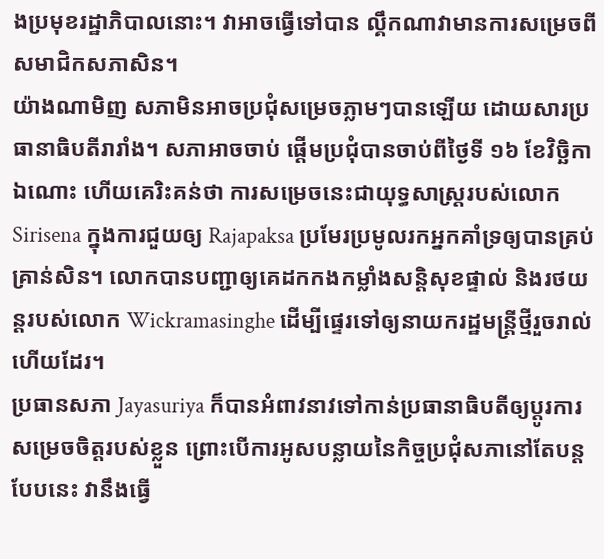ងប្រមុខរដ្ឋាភិបាលនោះ។ វាអាចធ្វើទៅបាន ល្គឹកណាវាមានការសម្រេចពីសមាជិកសភាសិន។
យ៉ាងណាមិញ សភាមិនអាចប្រជុំសម្រេចភ្លាមៗបានឡើយ ដោយសារប្រធានាធិបតីរារាំង។ សភាអាចចាប់ ផ្តើមប្រជុំបានចាប់ពីថ្ងៃទី ១៦ ខែវិច្ឆិកាឯណោះ ហើយគេរិះគន់ថា ការសម្រេចនេះជាយុទ្ធសាស្ត្ររបស់លោក Sirisena ក្នុងការជួយឲ្យ Rajapaksa ប្រមែរប្រមូលរកអ្នកគាំទ្រឲ្យបានគ្រប់គ្រាន់សិន។ លោកបានបញ្ជាឲ្យគេដកកងកម្លាំងសន្តិសុខផ្ទាល់ និងរថយន្តរបស់លោក Wickramasinghe ដើម្បីផ្ទេរទៅឲ្យនាយករដ្ឋមន្ត្រីថ្មីរួចរាល់ហើយដែរ។
ប្រធានសភា Jayasuriya ក៏បានអំពាវនាវទៅកាន់ប្រធានាធិបតីឲ្យប្តូរការសម្រេចចិត្តរបស់ខ្លួន ព្រោះបើការអូសបន្លាយនៃកិច្ចប្រជុំសភានៅតែបន្តបែបនេះ វានឹងធ្វើ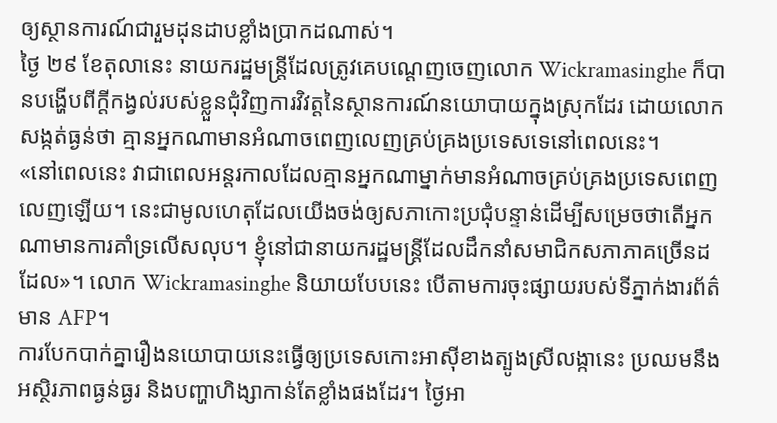ឲ្យស្ថានការណ៍ជារួមដុនដាបខ្លាំងប្រាកដណាស់។
ថ្ងៃ ២៩ ខែតុលានេះ នាយករដ្ឋមន្ត្រីដែលត្រូវគេបណ្តេញចេញលោក Wickramasinghe ក៏បានបង្ហើបពីក្តីកង្វល់របស់ខ្លួនជុំវិញការវិវត្តនៃស្ថានការណ៍នយោបាយក្នុងស្រុកដែរ ដោយលោកសង្កត់ធ្ងន់ថា គ្មានអ្នកណាមានអំណាចពេញលេញគ្រប់គ្រងប្រទេសទេនៅពេលនេះ។
«នៅពេលនេះ វាជាពេលអន្តរកាលដែលគ្មានអ្នកណាម្នាក់មានអំណាចគ្រប់គ្រងប្រទេសពេញលេញឡើយ។ នេះជាមូលហេតុដែលយើងចង់ឲ្យសភាកោះប្រជុំបន្ទាន់ដើម្បីសម្រេចថាតើអ្នកណាមានការគាំទ្រលើសលុប។ ខ្ញុំនៅជានាយករដ្ឋមន្ត្រីដែលដឹកនាំសមាជិកសភាភាគច្រើនដដែល»។ លោក Wickramasinghe និយាយបែបនេះ បើតាមការចុះផ្សាយរបស់ទីភ្នាក់ងារព័ត៌មាន AFP។
ការបែកបាក់គ្នារឿងនយោបាយនេះធ្វើឲ្យប្រទេសកោះអាស៊ីខាងត្បូងស្រីលង្កានេះ ប្រឈមនឹងអស្ថិរភាពធ្ងន់ធ្ងរ និងបញ្ហាហិង្សាកាន់តែខ្លាំងផងដែរ។ ថ្ងៃអា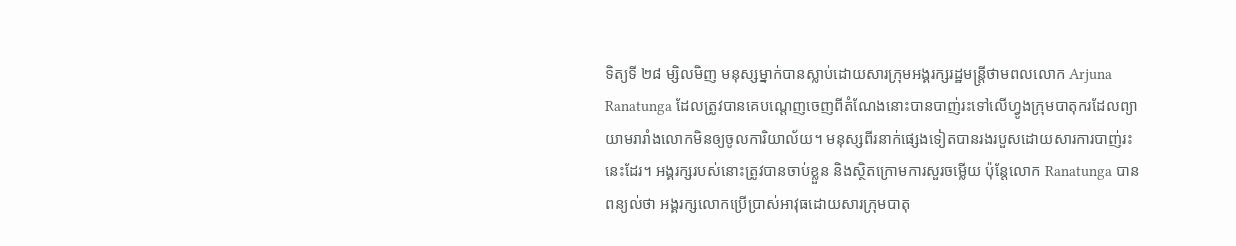ទិត្យទី ២៨ ម្សិលមិញ មនុស្សម្នាក់បានស្លាប់ដោយសារក្រុមអង្គរក្សរដ្ឋមន្ត្រីថាមពលលោក Arjuna Ranatunga ដែលត្រូវបានគេបណ្តេញចេញពីតំណែងនោះបានបាញ់រះទៅលើហ្វូងក្រុមបាតុករដែលព្យាយាមរារាំងលោកមិនឲ្យចូលការិយាល័យ។ មនុស្សពីរនាក់ផ្សេងទៀតបានរងរបួសដោយសារការបាញ់រះនេះដែរ។ អង្គរក្សរបស់នោះត្រូវបានចាប់ខ្លួន និងស្ថិតក្រោមការសួរចម្លើយ ប៉ុន្តែលោក Ranatunga បានពន្យល់ថា អង្គរក្សលោកប្រើប្រាស់អាវុធដោយសារក្រុមបាតុ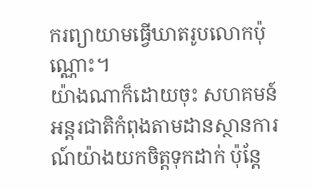ករព្យាយាមធ្វើឃាតរូបលោកប៉ុណ្ណោះ។
យ៉ាងណាក៏ដោយចុះ សហគមន៍អន្តរជាតិកំពុងតាមដានស្ថានការណ៍យ៉ាងយកចិត្តទុកដាក់ ប៉ុន្តែ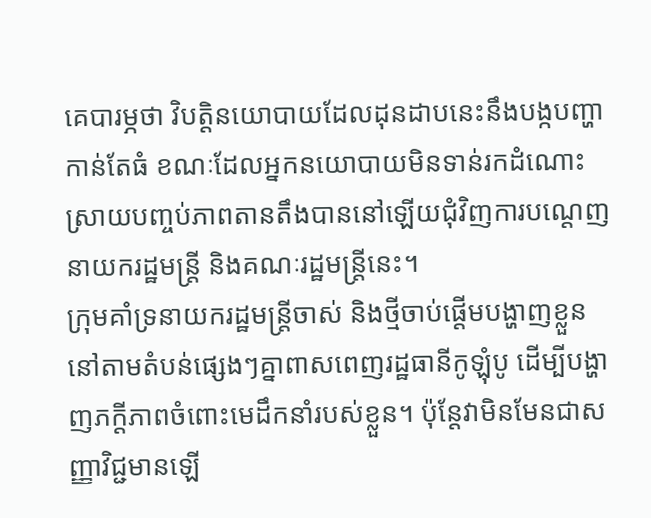គេបារម្ភថា វិបត្តិនយោបាយដែលដុនដាបនេះនឹងបង្កបញ្ហាកាន់តែធំ ខណៈដែលអ្នកនយោបាយមិនទាន់រកដំណោះស្រាយបញ្ចប់ភាពតានតឹងបាននៅឡើយជុំវិញការបណ្តេញនាយករដ្ឋមន្ត្រី និងគណៈរដ្ឋមន្ត្រីនេះ។
ក្រុមគាំទ្រនាយករដ្ឋមន្ត្រីចាស់ និងថ្មីចាប់ផ្តើមបង្ហាញខ្លួននៅតាមតំបន់ផ្សេងៗគ្នាពាសពេញរដ្ឋធានីកូឡុំបូ ដើម្បីបង្ហាញភក្តីភាពចំពោះមេដឹកនាំរបស់ខ្លួន។ ប៉ុន្តែវាមិនមែនជាសញ្ញាវិជ្ជមានឡើ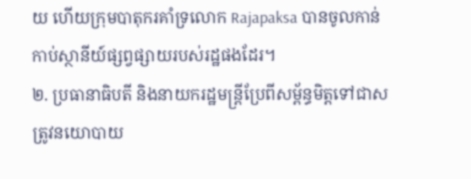យ ហើយក្រុមបាតុករគាំទ្រលោក Rajapaksa បានចូលកាន់កាប់ស្ថានីយ៍ផ្សព្វផ្សាយរបស់រដ្ឋផងដែរ។
២. ប្រធានាធិបតី និងនាយករដ្ឋមន្ត្រីប្រែពីសម្ព័ន្ធមិត្តទៅជាសត្រូវនយោបាយ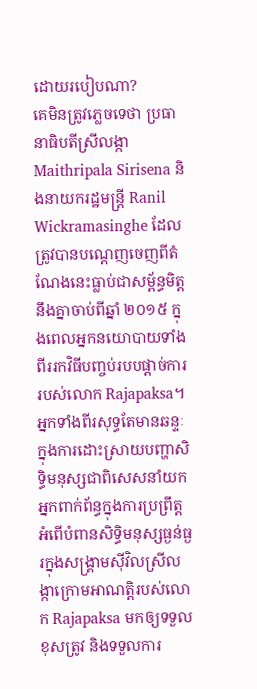ដោយរបៀបណា?
គេមិនត្រូវភ្លេចទេថា ប្រធានាធិបតីស្រីលង្កា Maithripala Sirisena និងនាយករដ្ឋមន្ត្រី Ranil Wickramasinghe ដែលត្រូវបានបណ្តេញចេញពីតំណែងនេះធ្លាប់ជាសម្ព័ន្ធមិត្តនឹងគ្នាចាប់ពីឆ្នាំ ២០១៥ ក្នុងពេលអ្នកនយោបាយទាំងពីររកវិធីបញ្ចប់របបផ្តាច់ការរបស់លោក Rajapaksa។
អ្នកទាំងពីរសុទ្ធតែមានឆន្ទៈក្នុងការដោះស្រាយបញ្ហាសិទ្ធិមនុស្សជាពិសេសនាំយកអ្នកពាក់ព័ន្ធក្នុងការប្រព្រឹត្តអំពើបំពានសិទ្ធិមនុស្សធ្ងន់ធ្ងរក្នុងសង្គ្រាមស៊ីវិលស្រីលង្កាក្រោមអាណត្តិរបស់លោក Rajapaksa មកឲ្យទទួលខុសត្រូវ និងទទួលការ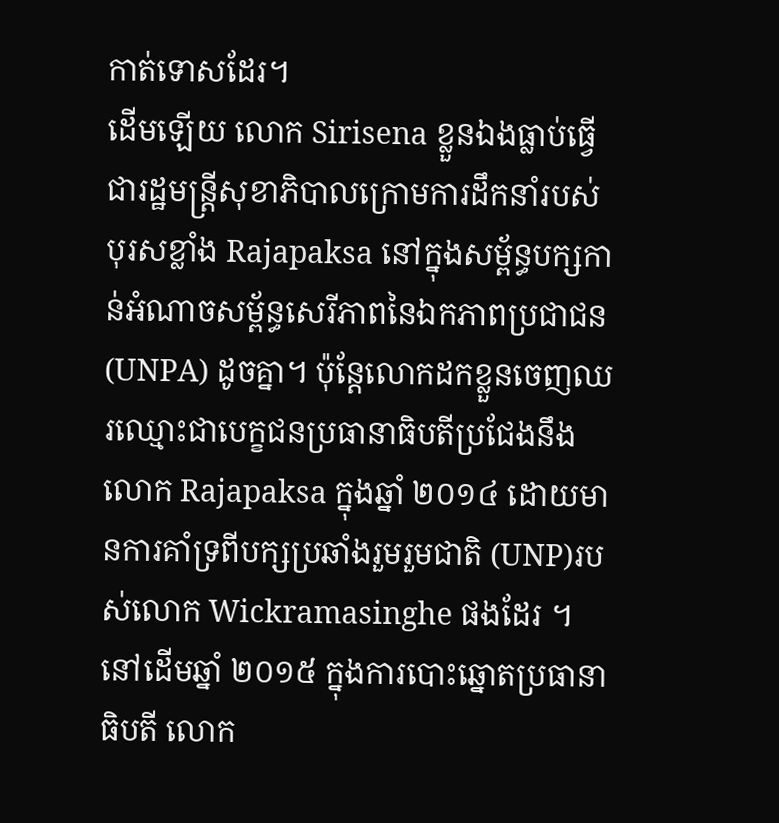កាត់ទោសដែរ។
ដើមឡើយ លោក Sirisena ខ្លួនឯងធ្លាប់ធ្វើជារដ្ឋមន្ត្រីសុខាភិបាលក្រោមការដឹកនាំរបស់បុរសខ្លាំង Rajapaksa នៅក្នុងសម្ព័ន្ធបក្សកាន់អំណាចសម្ព័ន្ធសេរីភាពនៃឯកភាពប្រជាជន (UNPA) ដូចគ្នា។ ប៉ុន្តែលោកដកខ្លួនចេញឈរឈ្មោះជាបេក្ខជនប្រធានាធិបតីប្រជែងនឹងលោក Rajapaksa ក្នុងឆ្នាំ ២០១៤ ដោយមានការគាំទ្រពីបក្សប្រឆាំងរួមរួមជាតិ (UNP)របស់លោក Wickramasinghe ផងដែរ ។
នៅដើមឆ្នាំ ២០១៥ ក្នុងការបោះឆ្នោតប្រធានាធិបតី លោក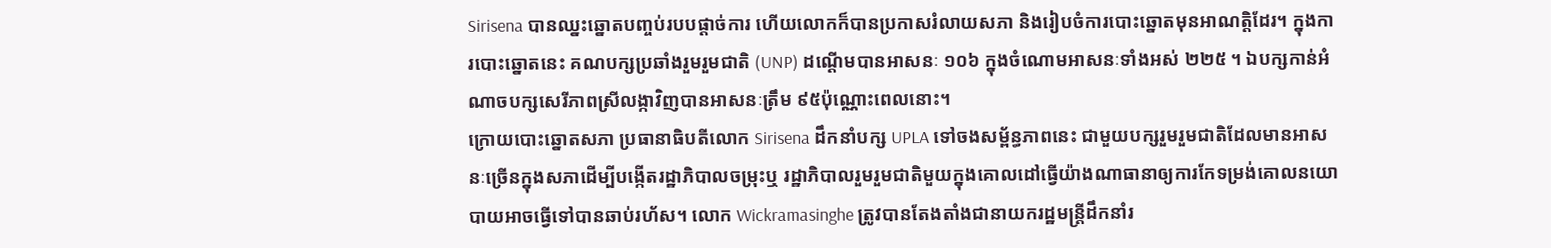Sirisena បានឈ្នះឆ្នោតបញ្ចប់របបផ្តាច់ការ ហើយលោកក៏បានប្រកាសរំលាយសភា និងរៀបចំការបោះឆ្នោតមុនអាណត្តិដែរ។ ក្នុងការបោះឆ្នោតនេះ គណបក្សប្រឆាំងរួមរួមជាតិ (UNP) ដណ្តើមបានអាសនៈ ១០៦ ក្នុងចំណោមអាសនៈទាំងអស់ ២២៥ ។ ឯបក្សកាន់អំណាចបក្សសេរីភាពស្រីលង្កាវិញបានអាសនៈត្រឹម ៩៥ប៉ុណ្ណោះពេលនោះ។
ក្រោយបោះឆ្នោតសភា ប្រធានាធិបតីលោក Sirisena ដឹកនាំបក្ស UPLA ទៅចងសម្ព័ន្ធភាពនេះ ជាមួយបក្សរួមរួមជាតិដែលមានអាសនៈច្រើនក្នុងសភាដើម្បីបង្កើតរដ្ឋាភិបាលចម្រុះឬ រដ្ឋាភិបាលរួមរួមជាតិមួយក្នុងគោលដៅធ្វើយ៉ាងណាធានាឲ្យការកែទម្រង់គោលនយោបាយអាចធ្វើទៅបានឆាប់រហ័ស។ លោក Wickramasinghe ត្រូវបានតែងតាំងជានាយករដ្ឋមន្ត្រីដឹកនាំរ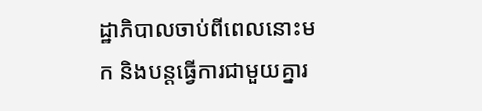ដ្ឋាភិបាលចាប់ពីពេលនោះមក និងបន្តធ្វើការជាមួយគ្នារ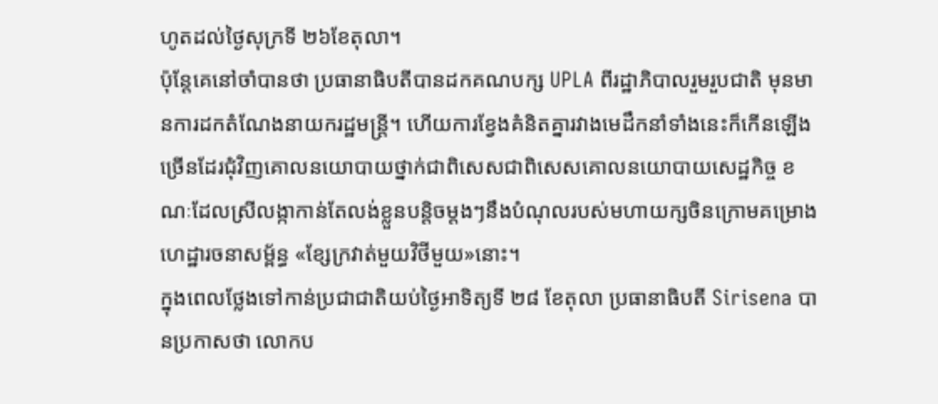ហូតដល់ថ្ងៃសុក្រទី ២៦ខែតុលា។
ប៉ុន្តែគេនៅចាំបានថា ប្រធានាធិបតីបានដកគណបក្ស UPLA ពីរដ្ឋាភិបាលរួមរួបជាតិ មុនមានការដកតំណែងនាយករដ្ឋមន្ត្រី។ ហើយការខ្វែងគំនិតគ្នារវាងមេដឹកនាំទាំងនេះក៏កើនឡើងច្រើនដែរជុំវិញគោលនយោបាយថ្នាក់ជាពិសេសជាពិសេសគោលនយោបាយសេដ្ឋកិច្ច ខណៈដែលស្រីលង្កាកាន់តែលង់ខ្លួនបន្តិចម្តងៗនឹងបំណុលរបស់មហាយក្សចិនក្រោមគម្រោងហេដ្ឋារចនាសម្ព័ន្ធ «ខ្សែក្រវាត់មួយវិថីមួយ»នោះ។
ក្នុងពេលថ្លែងទៅកាន់ប្រជាជាតិយប់ថ្ងៃអាទិត្យទី ២៨ ខែតុលា ប្រធានាធិបតី Sirisena បានប្រកាសថា លោកប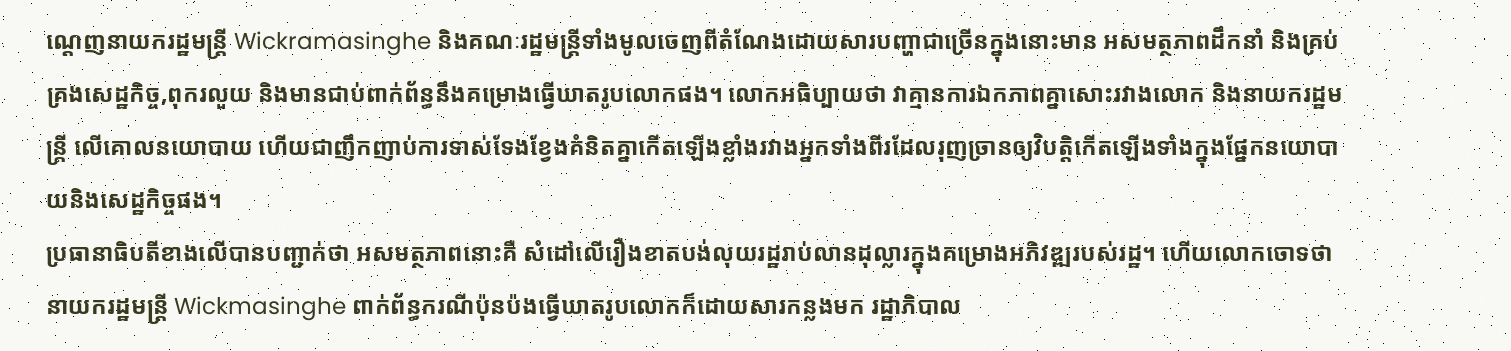ណ្តេញនាយករដ្ឋមន្ត្រី Wickramasinghe និងគណៈរដ្ឋមន្ត្រីទាំងមូលចេញពីតំណែងដោយសារបញ្ហាជាច្រើនក្នុងនោះមាន អសមត្ថភាពដឹកនាំ និងគ្រប់គ្រងសេដ្ឋកិច្ច,ពុករលួយ និងមានជាប់ពាក់ព័ន្ធនឹងគម្រោងធ្វើឃាតរូបលោកផង។ លោកអធិប្បាយថា វាគ្មានការឯកភាពគ្នាសោះរវាងលោក និងនាយករដ្ឋមន្ត្រី លើគោលនយោបាយ ហើយជាញឹកញាប់ការទាស់ទែងខ្វែងគំនិតគ្នាកើតឡើងខ្លាំងរវាងអ្នកទាំងពីរដែលរុញច្រានឲ្យវិបត្តិកើតឡើងទាំងក្នុងផ្នែកនយោបាយនិងសេដ្ឋកិច្ចផង។
ប្រធានាធិបតីខាងលើបានបញ្ជាក់ថា អសមត្ថភាពនោះគឺ សំដៅលើរឿងខាតបង់លុយរដ្ឋរាប់លានដុល្លារក្នុងគម្រោងអភិវឌ្ឍរបស់រដ្ឋ។ ហើយលោកចោទថា នាយករដ្ឋមន្ត្រី Wickmasinghe ពាក់ព័ន្ធករណីប៉ុនប៉ងធ្វើឃាតរូបលោកក៏ដោយសារកន្លងមក រដ្ឋាភិបាល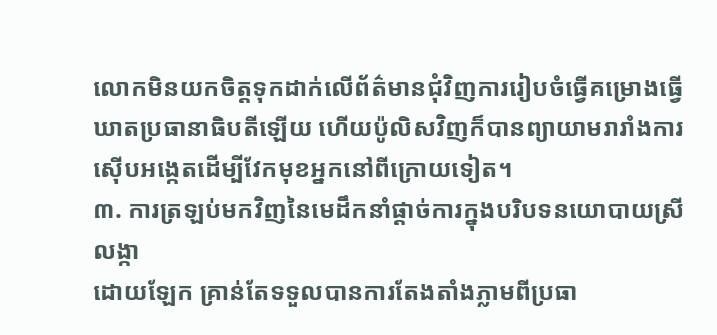លោកមិនយកចិត្តទុកដាក់លើព័ត៌មានជុំវិញការរៀបចំធ្វើគម្រោងធ្វើឃាតប្រធានាធិបតីឡើយ ហើយប៉ូលិសវិញក៏បានព្យាយាមរារាំងការស៊ើបអង្កេតដើម្បីវែកមុខអ្នកនៅពីក្រោយទៀត។
៣. ការត្រឡប់មកវិញនៃមេដឹកនាំផ្តាច់ការក្នុងបរិបទនយោបាយស្រីលង្កា
ដោយឡែក គ្រាន់តែទទួលបានការតែងតាំងភ្លាមពីប្រធា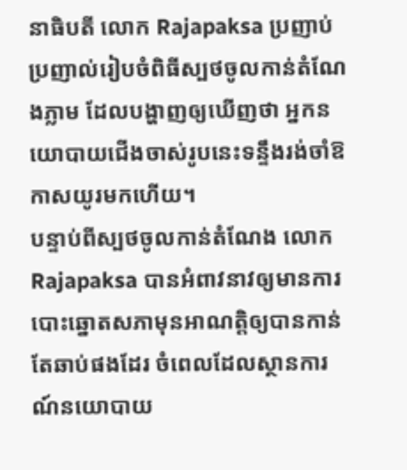នាធិបតី លោក Rajapaksa ប្រញាប់ប្រញាល់រៀបចំពិធីស្បថចូលកាន់តំណែងភ្លាម ដែលបង្ហាញឲ្យឃើញថា អ្នកនយោបាយជើងចាស់រូបនេះទន្ទឹងរង់ចាំឱកាសយូរមកហើយ។
បន្ទាប់ពីស្បថចូលកាន់តំណែង លោក Rajapaksa បានអំពាវនាវឲ្យមានការបោះឆ្នោតសភាមុនអាណត្តិឲ្យបានកាន់តែឆាប់ផងដែរ ចំពេលដែលស្ថានការណ៍នយោបាយ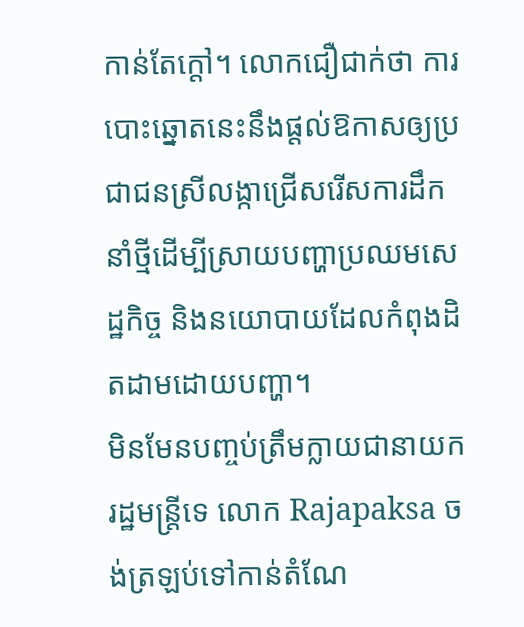កាន់តែក្តៅ។ លោកជឿជាក់ថា ការបោះឆ្នោតនេះនឹងផ្តល់ឱកាសឲ្យប្រជាជនស្រីលង្កាជ្រើសរើសការដឹកនាំថ្មីដើម្បីស្រាយបញ្ហាប្រឈមសេដ្ឋកិច្ច និងនយោបាយដែលកំពុងដិតដាមដោយបញ្ហា។
មិនមែនបញ្ចប់ត្រឹមក្លាយជានាយករដ្ឋមន្ត្រីទេ លោក Rajapaksa ចង់ត្រឡប់ទៅកាន់តំណែ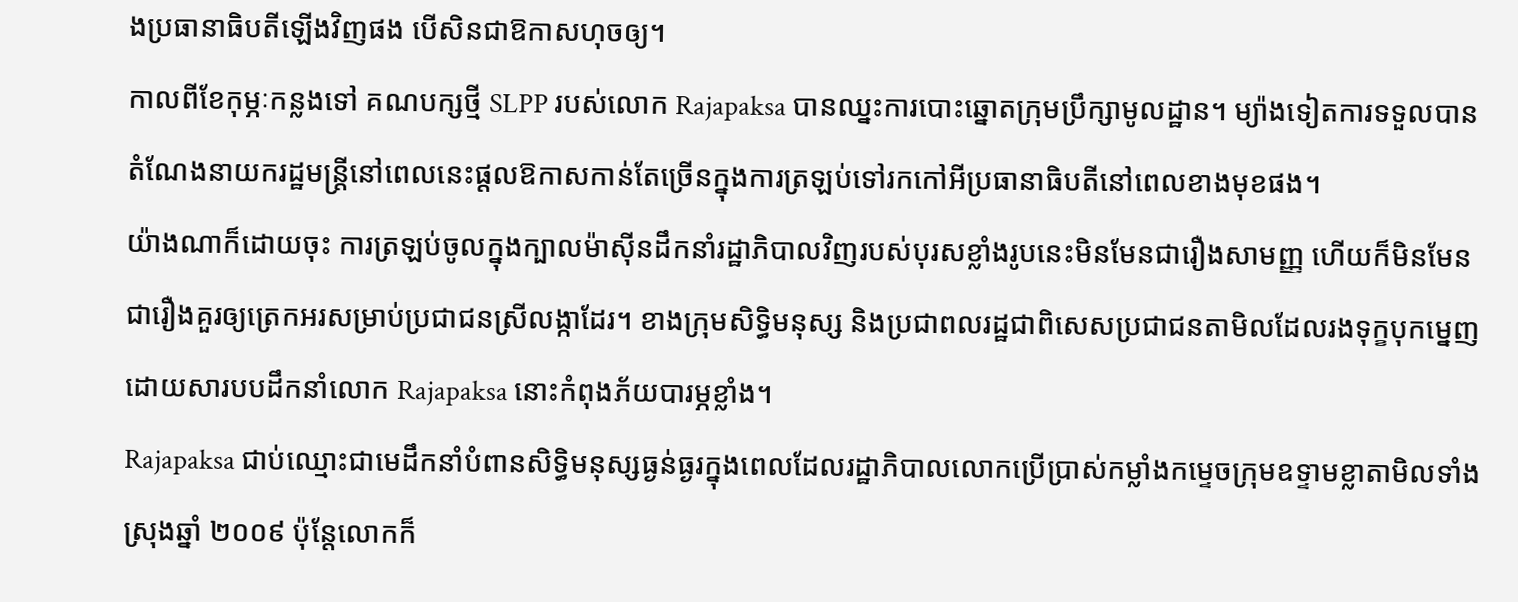ងប្រធានាធិបតីឡើងវិញផង បើសិនជាឱកាសហុចឲ្យ។
កាលពីខែកុម្ភៈកន្លងទៅ គណបក្សថ្មី SLPP របស់លោក Rajapaksa បានឈ្នះការបោះឆ្នោតក្រុមប្រឹក្សាមូលដ្ឋាន។ ម្យ៉ាងទៀតការទទួលបានតំណែងនាយករដ្ឋមន្ត្រីនៅពេលនេះផ្តលឱកាសកាន់តែច្រើនក្នុងការត្រឡប់ទៅរកកៅអីប្រធានាធិបតីនៅពេលខាងមុខផង។
យ៉ាងណាក៏ដោយចុះ ការត្រឡប់ចូលក្នុងក្បាលម៉ាស៊ីនដឹកនាំរដ្ឋាភិបាលវិញរបស់បុរសខ្លាំងរូបនេះមិនមែនជារឿងសាមញ្ញ ហើយក៏មិនមែនជារឿងគួរឲ្យត្រេកអរសម្រាប់ប្រជាជនស្រីលង្កាដែរ។ ខាងក្រុមសិទ្ធិមនុស្ស និងប្រជាពលរដ្ឋជាពិសេសប្រជាជនតាមិលដែលរងទុក្ខបុកម្នេញដោយសារបបដឹកនាំលោក Rajapaksa នោះកំពុងភ័យបារម្ភខ្លាំង។
Rajapaksa ជាប់ឈ្មោះជាមេដឹកនាំបំពានសិទ្ធិមនុស្សធ្ងន់ធ្ងរក្នុងពេលដែលរដ្ឋាភិបាលលោកប្រើប្រាស់កម្លាំងកម្ទេចក្រុមឧទ្ទាមខ្លាតាមិលទាំងស្រុងឆ្នាំ ២០០៩ ប៉ុន្តែលោកក៏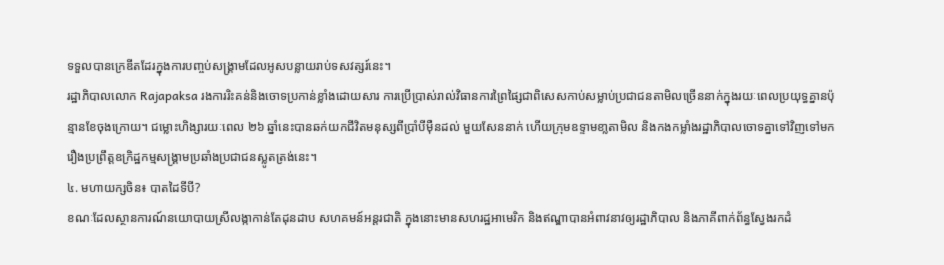ទទួលបានក្រេឌីតដែរក្នុងការបញ្ចប់សង្គ្រាមដែលអូសបន្លាយរាប់ទសវត្សរ៍នេះ។
រដ្ឋាភិបាលលោក Rajapaksa រងការរិះគន់និងចោទប្រកាន់ខ្លាំងដោយសារ ការប្រើប្រាស់រាល់វិធានការព្រៃផ្សៃជាពិសេសកាប់សម្លាប់ប្រជាជនតាមិលច្រើននាក់ក្នុងរយៈពេលប្រយុទ្ធគ្នានប៉ុន្មានខែចុងក្រោយ។ ជម្លោះហិង្សារយៈពេល ២៦ ឆ្នាំនេះបានឆក់យកជីវិតមនុស្សពីប្រាំបីម៉ឺនដល់ មួយសែននាក់ ហើយក្រុមឧទ្ទាមខា្លតាមិល និងកងកម្លាំងរដ្ឋាភិបាលចោទគ្នាទៅវិញទៅមករឿងប្រព្រឹត្តឧក្រិដ្ឋកម្មសង្គ្រាមប្រឆាំងប្រជាជនស្លូតត្រង់នេះ។
៤. មហាយក្សចិន៖ បាតដៃទីបី?
ខណៈដែលស្ថានការណ៍នយោបាយស្រីលង្កាកាន់តែដុនដាប សហគមន៍អន្តរជាតិ ក្នុងនោះមានសហរដ្ឋអាមេរិក និងឥណ្ឌាបានអំពាវនាវឲ្យរដ្ឋាភិបាល និងភាគីពាក់ព័ន្ធស្វែងរកដំ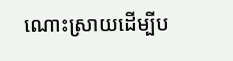ណោះស្រាយដើម្បីប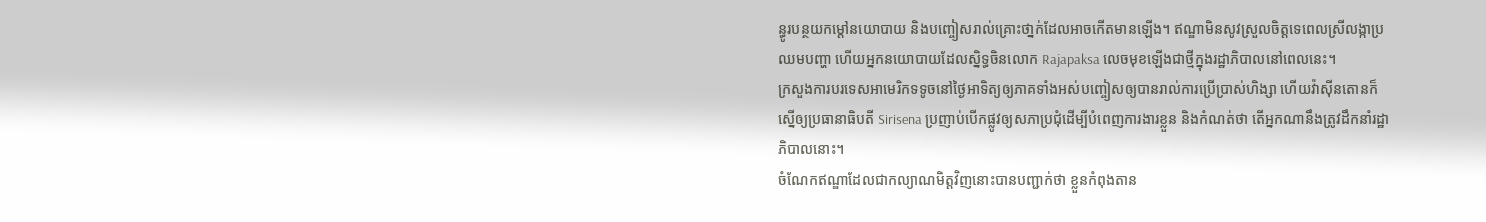ន្ធូរបន្ថយកម្តៅនយោបាយ និងបញ្ចៀសរាល់គ្រោះថា្នក់ដែលអាចកើតមានឡើង។ ឥណ្ឌាមិនសូវស្រួលចិត្តទេពេលស្រីលង្កាប្រឈមបញ្ហា ហើយអ្នកនយោបាយដែលស្និទ្ធចិនលោក Rajapaksa លេចមុខឡើងជាថ្មីក្នុងរដ្ឋាភិបាលនៅពេលនេះ។
ក្រសួងការបរទេសអាមេរិកទទូចនៅថ្ងៃអាទិត្យឲ្យភាគទាំងអស់បញ្ចៀសឲ្យបានរាល់ការប្រើប្រាស់ហិង្សា ហើយវ៉ាស៊ីនតោនក៏ស្នើឲ្យប្រធានាធិបតី Sirisena ប្រញាប់បើកផ្លូវឲ្យសភាប្រជុំដើម្បីបំពេញការងារខ្លួន និងកំណត់ថា តើអ្នកណានឹងត្រូវដឹកនាំរដ្ឋាភិបាលនោះ។
ចំណែកឥណ្ឌាដែលជាកល្យាណមិត្តវិញនោះបានបញ្ជាក់ថា ខ្លួនកំពុងតាន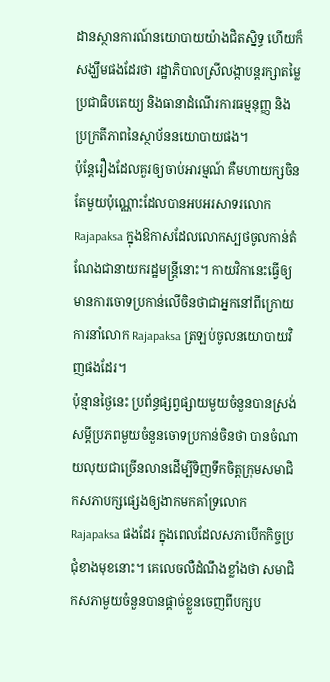ដានស្ថានការណ៍នយោបាយយ៉ាងជិតស្និទ្ធ ហើយក៏សង្ឃឹមផងដែរថា រដ្ឋាភិបាលស្រីលង្កាបន្តរក្សាតម្លៃប្រជាធិបតេយ្យ និងធានាដំណើរការធម្មនុញ្ញ និងប្រក្រតីភាពនៃស្ថាប័ននយោបាយផង។
ប៉ុន្តែរឿងដែលគួរឲ្យចាប់អារម្មណ៍ គឺមហាយក្សចិនតែមួយប៉ុណ្ណោះដែលបានអបអរសាទរលោក Rajapaksa ក្នុងឱកាសដែលលោកស្បថចូលកាន់តំណែងជានាយករដ្ឋមន្ត្រីនោះ។ កាយវិកានេះធ្វើឲ្យមានការចោទប្រកាន់លើចិនថាជាអ្នកនៅពីក្រោយការនាំលោក Rajapaksa ត្រឡប់ចូលនយោបាយវិញផងដែរ។
ប៉ុន្មានថ្ងៃនេះ ប្រព័ន្ធផ្សព្វផ្សាយមួយចំនួនបានស្រង់សម្តីប្រភពមួយចំនួនចោទប្រកាន់ចិនថា បានចំណាយលុយជាច្រើនលានដើម្បីទិញទឹកចិត្តក្រុមសមាជិកសភាបក្សផ្សេងឲ្យងាកមកគាំទ្រលោក Rajapaksa ផងដែរ ក្នុងពេលដែលសភាបើកកិច្ចប្រជុំខាងមុខនោះ។ គេលេចលឺដំណឹងខ្លាំងថា សមាជិកសភាមួយចំនួនបានផ្តាច់ខ្លួនចេញពីបក្សប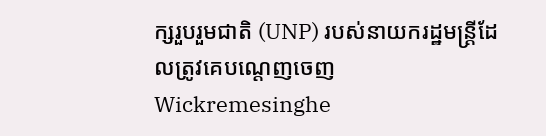ក្សរួបរួមជាតិ (UNP) របស់នាយករដ្ឋមន្ត្រីដែលត្រូវគេបណ្តេញចេញ Wickremesinghe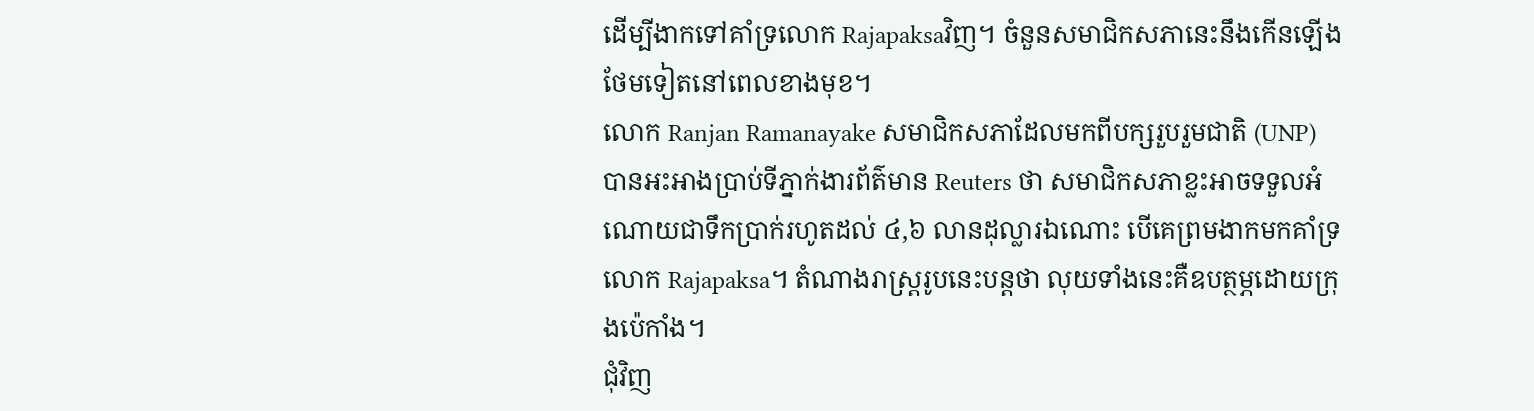ដើម្បីងាកទៅគាំទ្រលោក Rajapaksaវិញ។ ចំនួនសមាជិកសភានេះនឹងកើនឡើងថែមទៀតនៅពេលខាងមុខ។
លោក Ranjan Ramanayake សមាជិកសភាដែលមកពីបក្សរួបរួមជាតិ (UNP) បានអះអាងប្រាប់ទីភ្នាក់ងារព័ត៌មាន Reuters ថា សមាជិកសភាខ្លះអាចទទួលអំណោយជាទឹកប្រាក់រហូតដល់ ៤,៦ លានដុល្លារឯណោះ បើគេព្រមងាកមកគាំទ្រលោក Rajapaksa។ តំណាងរាស្ត្ររូបនេះបន្តថា លុយទាំងនេះគឺឧបត្ថម្ភដោយក្រុងប៉េកាំង។
ជុំវិញ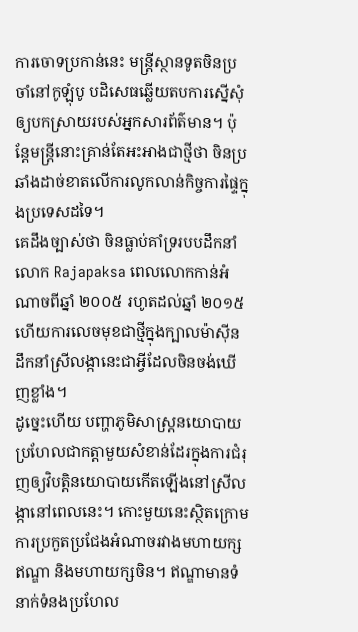ការចោទប្រកាន់នេះ មន្ត្រីស្ថានទូតចិនប្រចាំនៅកូឡុំបូ បដិសេធឆ្លើយតបការស្នើសុំឲ្យបកស្រាយរបស់អ្នកសារព័ត៌មាន។ ប៉ុន្តែមន្ត្រីនោះគ្រាន់តែអះអាងជាថ្មីថា ចិនប្រឆាំងដាច់ខាតលើការលូកលាន់កិច្ចការផ្ទៃក្នុងប្រទេសដទៃ។
គេដឹងច្បាស់ថា ចិនធ្លាប់គាំទ្ររបបដឹកនាំលោក Rajapaksa ពេលលោកកាន់អំណាចពីឆ្នាំ ២០០៥ រហូតដល់ឆ្នាំ ២០១៥ ហើយការលេចមុខជាថ្មីក្នុងក្បាលម៉ាស៊ីនដឹកនាំស្រីលង្កានេះជាអ្វីដែលចិនចង់ឃើញខ្លាំង។
ដូច្នេះហើយ បញ្ហាភូមិសាស្ត្រនយោបាយ ប្រហែលជាកត្តាមួយសំខាន់ដែរក្នុងការជំរុញឲ្យវិបត្តិនយោបាយកើតឡើងនៅស្រីលង្កានៅពេលនេះ។ កោះមួយនេះសិ្ថតក្រោមការប្រកួតប្រជែងអំណាចរវាងមហាយក្សឥណ្ឌា និងមហាយក្សចិន។ ឥណ្ឌាមានទំនាក់ទំនងប្រហែល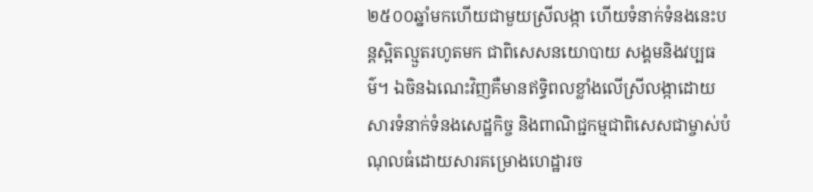២៥០០ឆ្នាំមកហើយជាមួយស្រីលង្កា ហើយទំនាក់ទំនងនេះបន្តស្អិតល្មួតរហូតមក ជាពិសេសនយោបាយ សង្គមនិងវប្បធម៌។ ឯចិនឯណេះវិញគឺមានឥទ្ធិពលខ្លាំងលើស្រីលង្កាដោយសារទំនាក់ទំនងសេដ្ឋកិច្ច និងពាណិជ្ជកម្មជាពិសេសជាម្ចាស់បំណុលធំដោយសារគម្រោងហេដ្ឋារច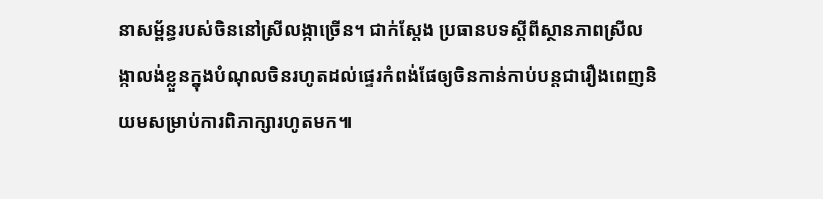នាសម្ព័ន្ធរបស់ចិននៅស្រីលង្កាច្រើន។ ជាក់ស្តែង ប្រធានបទស្តីពីស្ថានភាពស្រីលង្កាលង់ខ្លួនក្នុងបំណុលចិនរហូតដល់ផ្ទេរកំពង់ផែឲ្យចិនកាន់កាប់បន្តជារឿងពេញនិយមសម្រាប់ការពិភាក្សារហូតមក៕